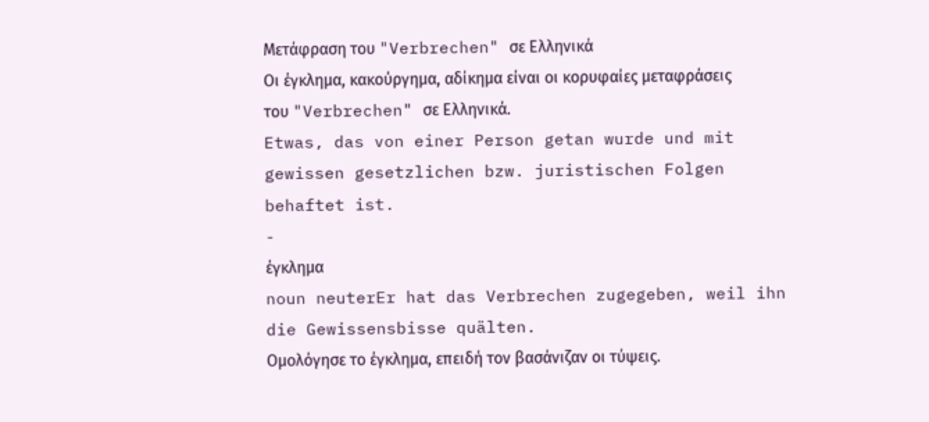Μετάφραση του "Verbrechen" σε Ελληνικά
Οι έγκλημα, κακούργημα, αδίκημα είναι οι κορυφαίες μεταφράσεις του "Verbrechen" σε Ελληνικά.
Etwas, das von einer Person getan wurde und mit gewissen gesetzlichen bzw. juristischen Folgen behaftet ist.
-
έγκλημα
noun neuterEr hat das Verbrechen zugegeben, weil ihn die Gewissensbisse quälten.
Ομολόγησε το έγκλημα, επειδή τον βασάνιζαν οι τύψεις.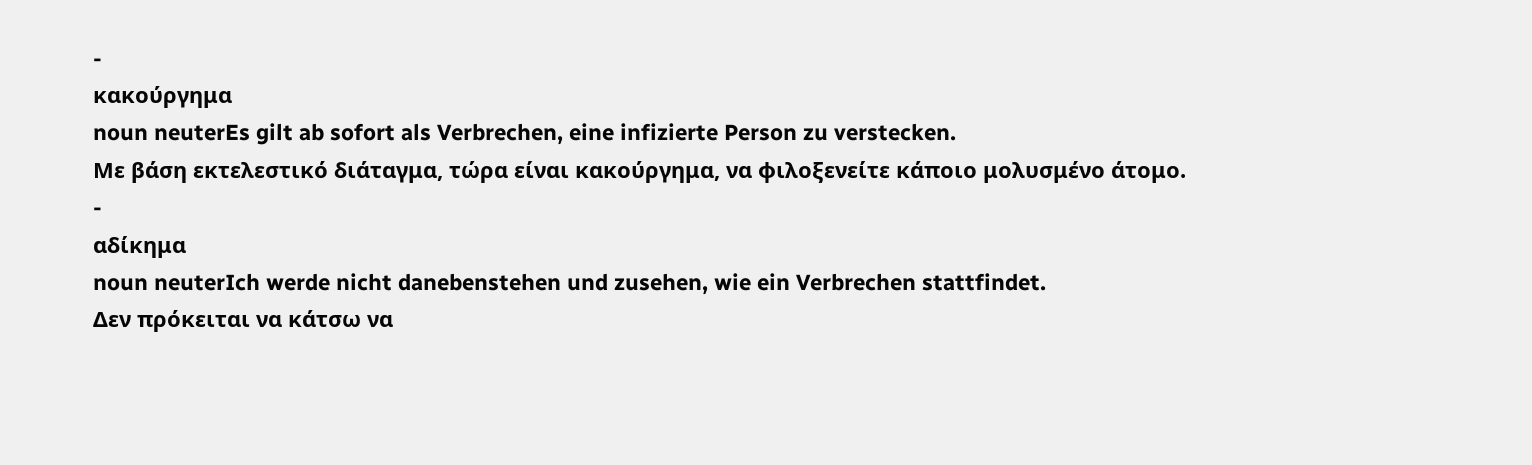-
κακούργημα
noun neuterEs gilt ab sofort als Verbrechen, eine infizierte Person zu verstecken.
Με βάση εκτελεστικό διάταγμα, τώρα είναι κακούργημα, να φιλοξενείτε κάποιο μολυσμένο άτομο.
-
αδίκημα
noun neuterIch werde nicht danebenstehen und zusehen, wie ein Verbrechen stattfindet.
Δεν πρόκειται να κάτσω να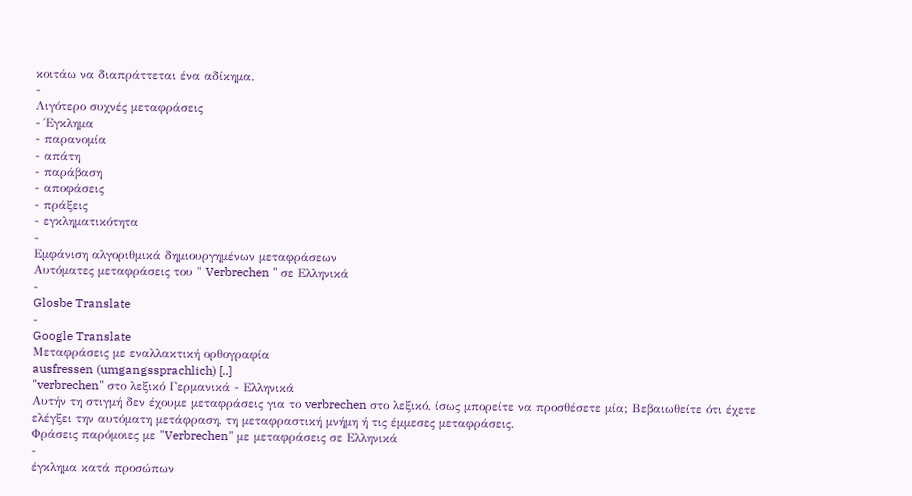κοιτάω να διαπράττεται ένα αδίκημα.
-
Λιγότερο συχνές μεταφράσεις
- Έγκλημα
- παρανομία
- απάτη
- παράβαση
- αποφάσεις
- πράξεις
- εγκληματικότητα
-
Εμφάνιση αλγοριθμικά δημιουργημένων μεταφράσεων
Αυτόματες μεταφράσεις του " Verbrechen " σε Ελληνικά
-
Glosbe Translate
-
Google Translate
Μεταφράσεις με εναλλακτική ορθογραφία
ausfressen (umgangssprachlich) [..]
"verbrechen" στο λεξικό Γερμανικά - Ελληνικά
Αυτήν τη στιγμή δεν έχουμε μεταφράσεις για το verbrechen στο λεξικό, ίσως μπορείτε να προσθέσετε μία; Βεβαιωθείτε ότι έχετε ελέγξει την αυτόματη μετάφραση, τη μεταφραστική μνήμη ή τις έμμεσες μεταφράσεις.
Φράσεις παρόμοιες με "Verbrechen" με μεταφράσεις σε Ελληνικά
-
έγκλημα κατά προσώπων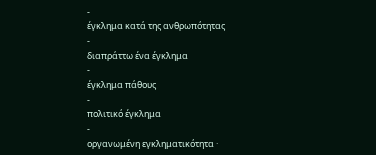-
έγκλημα κατά της ανθρωπότητας
-
διαπράττω ένα έγκλημα
-
έγκλημα πάθους
-
πολιτικό έγκλημα
-
οργανωμένη εγκληματικότητα ·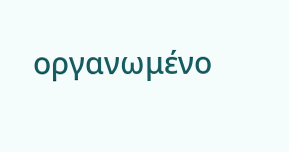οργανωμένο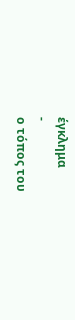έγκλημα
-
ο τόπος του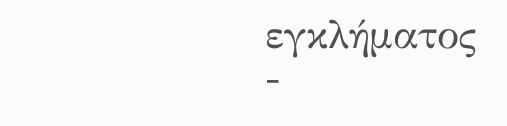εγκλήματος
-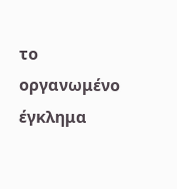το οργανωμένο έγκλημα